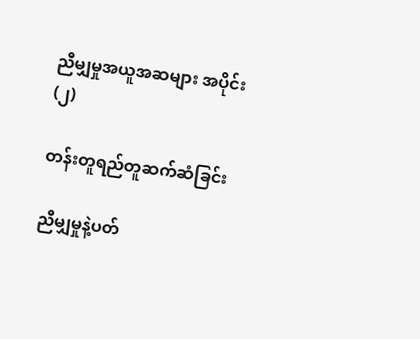ညီမျှမှုအယူအဆများ အပိုင်း(၂)

တန်းတူရည်တူဆက်ဆံခြင်း

ညီမျှမှုနဲ့ပတ်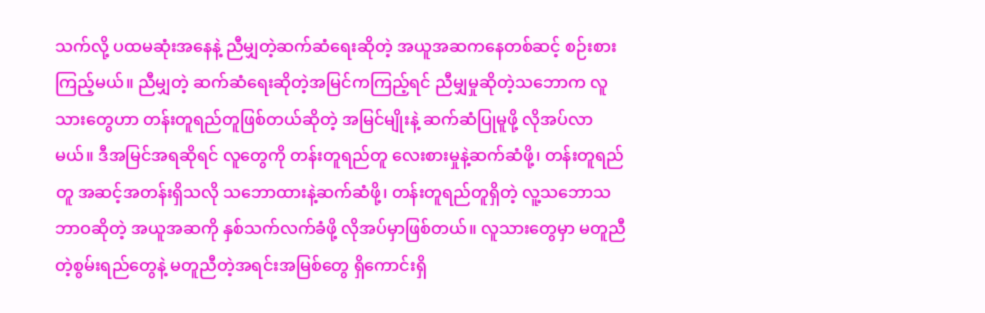သက်လို့ ပထမဆုံးအနေနဲ့ ညီမျှတဲ့ဆက်ဆံရေးဆိုတဲ့ အယူအဆကနေတစ်ဆင့် စဉ်းစားကြည့်မယ်။ ညီမျှတဲ့ ဆက်ဆံရေးဆိုတဲ့အမြင်ကကြည့်ရင် ညီမျှမှုဆိုတဲ့သဘောက လူသားတွေဟာ တန်းတူရည်တူဖြစ်တယ်ဆိုတဲ့ အမြင်မျိုးနဲ့ ဆက်ဆံပြုမူဖို့ လိုအပ်လာမယ်။ ဒီအမြင်အရဆိုရင် လူတွေကို တန်းတူရည်တူ လေးစားမှုနဲ့ဆက်ဆံဖို့၊ တန်းတူရည်တူ အဆင့်အတန်းရှိသလို သဘောထားနဲ့ဆက်ဆံဖို့၊ တန်းတူရည်တူရှိတဲ့ လူ့သဘောသဘာဝဆိုတဲ့ အယူအဆကို နှစ်သက်လက်ခံဖို့ လိုအပ်မှာဖြစ်တယ်။ လူသားတွေမှာ မတူညီတဲ့စွမ်းရည်တွေနဲ့ မတူညီတဲ့အရင်းအမြစ်တွေ ရှိကောင်းရှိ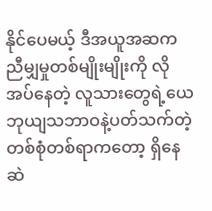နိုင်ပေမယ့် ဒီအယူအဆက ညီမျှမှုတစ်မျိုးမျိုးကို လိုအပ်နေတဲ့ လူသားတွေရဲ့ယေဘုယျသဘာဝနဲ့ပတ်သက်တဲ့ တစ်စုံတစ်ရာကတော့ ရှိနေဆဲ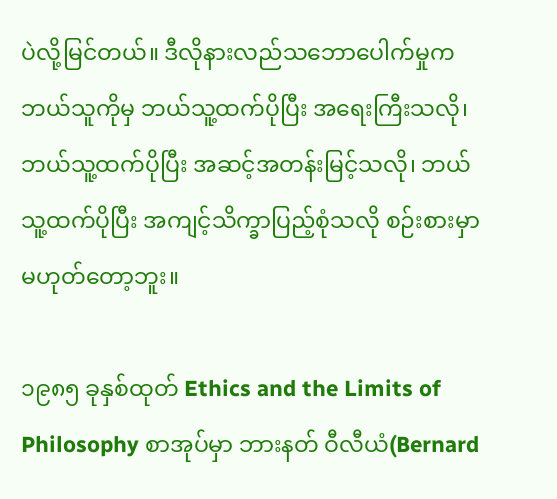ပဲလို့မြင်တယ်။ ဒီလိုနားလည်သဘောပေါက်မှုက ဘယ်သူကိုမှ ဘယ်သူ့ထက်ပိုပြီး အရေးကြီးသလို၊ ဘယ်သူ့ထက်ပိုပြီး အဆင့်အတန်းမြင့်သလို၊ ဘယ်သူ့ထက်ပိုပြီး အကျင့်သိက္ခာပြည့်စုံသလို စဉ်းစားမှာ မဟုတ်တော့ဘူး။

၁၉၈၅ ခုနှစ်ထုတ် Ethics and the Limits of Philosophy စာအုပ်မှာ ဘားနတ် ဝီလီယံ(Bernard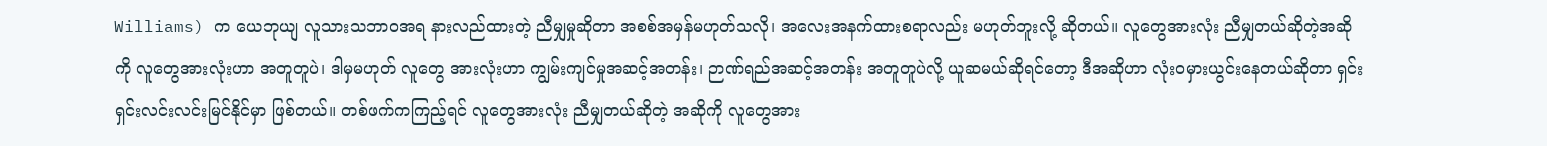Williams) က ယေဘုယျ လူသားသဘာဝအရ နားလည်ထားတဲ့ ညီမျှမှုဆိုတာ အစစ်အမှန်မဟုတ်သလို၊ အလေးအနက်ထားစရာလည်း မဟုတ်ဘူးလို့ ဆိုတယ်။ လူတွေအားလုံး ညီမျှတယ်ဆိုတဲ့အဆိုကို လူတွေအားလုံးဟာ အတူတူပဲ၊ ဒါမှမဟုတ် လူတွေ အားလုံးဟာ ကျွမ်းကျင်မှုအဆင့်အတန်း၊ ဉာဏ်ရည်အဆင့်အတန်း အတူတူပဲလို့ ယူဆမယ်ဆိုရင်တော့ ဒီအဆိုဟာ လုံးဝမှားယွင်းနေတယ်ဆိုတာ ရှင်းရှင်းလင်းလင်းမြင်နိုင်မှာ ဖြစ်တယ်။ တစ်ဖက်ကကြည့်ရင် လူတွေအားလုံး ညီမျှတယ်ဆိုတဲ့ အဆိုကို လူတွေအား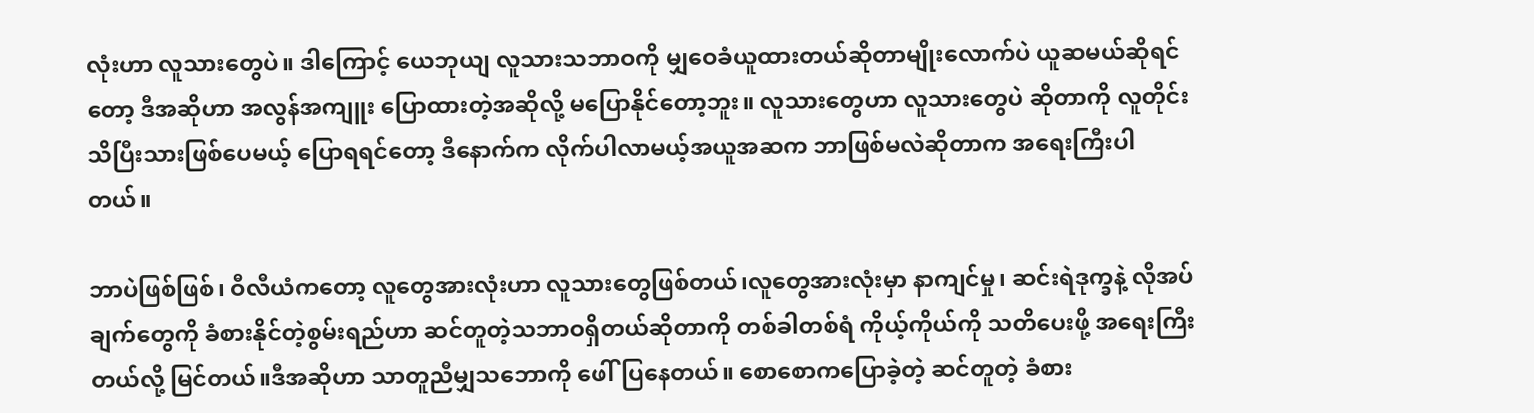လုံးဟာ လူသားတွေပဲ။ ဒါကြောင့် ယေဘုယျ လူသားသဘာဝကို မျှဝေခံယူထားတယ်ဆိုတာမျိုးလောက်ပဲ ယူဆမယ်ဆိုရင်တော့ ဒီအဆိုဟာ အလွန်အကျူး ပြောထားတဲ့အဆိုလို့ မပြောနိုင်တော့ဘူး။ လူသားတွေဟာ လူသားတွေပဲ ဆိုတာကို လူတိုင်းသိပြီးသားဖြစ်ပေမယ့် ပြောရရင်တော့ ဒီနောက်က လိုက်ပါလာမယ့်အယူအဆက ဘာဖြစ်မလဲဆိုတာက အရေးကြီးပါတယ်။

ဘာပဲဖြစ်ဖြစ်၊ ဝီလီယံကတော့ လူတွေအားလုံးဟာ လူသားတွေဖြစ်တယ်၊လူတွေအားလုံးမှာ နာကျင်မှု၊ ဆင်းရဲဒုက္ခနဲ့ လိုအပ်ချက်တွေကို ခံစားနိုင်တဲ့စွမ်းရည်ဟာ ဆင်တူတဲ့သဘာဝရှိတယ်ဆိုတာကို တစ်ခါတစ်ရံ ကိုယ့်ကိုယ်ကို သတိပေးဖို့ အရေးကြီးတယ်လို့ မြင်တယ်။ဒီအဆိုဟာ သာတူညီမျှသဘောကို ဖေါ်ပြနေတယ်။ စောစောကပြောခဲ့တဲ့ ဆင်တူတဲ့ ခံစား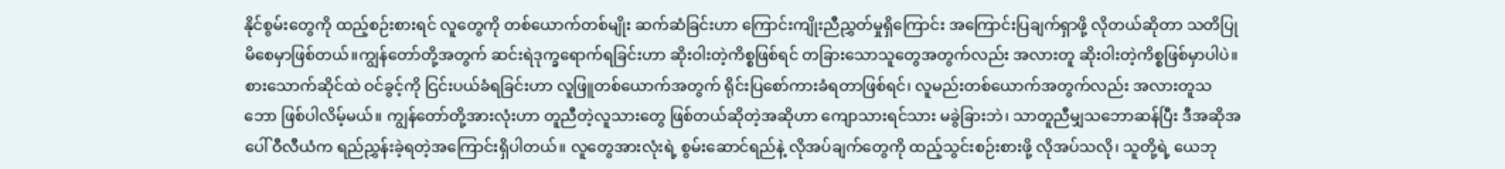နိုင်စွမ်းတွေကို ထည့်စဉ်းစားရင် လူတွေကို တစ်ယောက်တစ်မျိုး ဆက်ဆံခြင်းဟာ ကြောင်းကျိုးညီညွှတ်မှုရှိကြောင်း အကြောင်းပြချက်ရှာဖို့ လိုတယ်ဆိုတာ သတိပြုမိစေမှာဖြစ်တယ်။ကျွန်တော်တို့အတွက် ဆင်းရဲဒုက္ခရောက်ရခြင်းဟာ ဆိုးဝါးတဲ့ကိစ္စဖြစ်ရင် တခြားသောသူတွေအတွက်လည်း အလားတူ ဆိုးဝါးတဲ့ကိစ္စဖြစ်မှာပါပဲ။ စားသောက်ဆိုင်ထဲ ဝင်ခွင့်ကို ငြင်းပယ်ခံရခြင်းဟာ လူဖြူတစ်ယောက်အတွက် ရိုင်းပြစော်ကားခံရတာဖြစ်ရင်၊ လူမည်းတစ်ယောက်အတွက်လည်း အလားတူသဘော ဖြစ်ပါလိမ့်မယ်။ ကျွန်တော်တို့အားလုံးဟာ တူညီတဲ့လူသားတွေ ဖြစ်တယ်ဆိုတဲ့အဆိုဟာ ကျောသားရင်သား မခွဲခြားဘဲ၊ သာတူညီမျှသဘောဆန်ပြီး ဒီအဆိုအပေါ် ဝီလီယံက ရည်ညွှန်းခဲ့ရတဲ့အကြောင်းရှိပါတယ်။ လူတွေအားလုံးရဲ့ စွမ်းဆောင်ရည်နဲ့ လိုအပ်ချက်တွေကို ထည့်သွင်းစဉ်းစားဖို့ လိုအပ်သလို၊ သူတို့ရဲ့ ယေဘု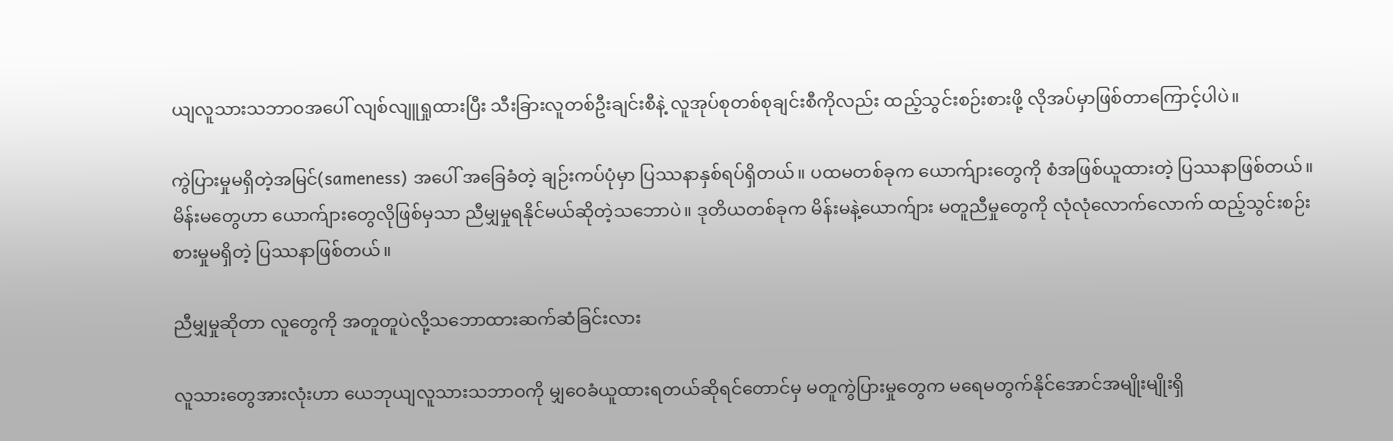ယျလူသားသဘာဝအပေါ် လျစ်လျူရှုထားပြီး သီးခြားလူတစ်ဦးချင်းစီနဲ့ လူအုပ်စုတစ်စုချင်းစီကိုလည်း ထည့်သွင်းစဉ်းစားဖို့ လိုအပ်မှာဖြစ်တာကြောင့်ပါပဲ။

ကွဲပြားမှုမရှိတဲ့အမြင်(sameness) အပေါ် အခြေခံတဲ့ ချဉ်းကပ်ပုံမှာ ပြဿနာနှစ်ရပ်ရှိတယ်။ ပထမတစ်ခုက ယောက်ျားတွေကို စံအဖြစ်ယူထားတဲ့ ပြဿနာဖြစ်တယ်။ မိန်းမတွေဟာ ယောက်ျားတွေလိုဖြစ်မှသာ ညီမျှမှုရနိုင်မယ်ဆိုတဲ့သဘောပဲ။ ဒုတိယတစ်ခုက မိန်းမနဲ့ယောက်ျား မတူညီမှုတွေကို လုံလုံလောက်လောက် ထည့်သွင်းစဉ်းစားမှုမရှိတဲ့ ပြဿနာဖြစ်တယ်။

ညီမျှမှုဆိုတာ လူတွေကို အတူတူပဲလို့သဘောထားဆက်ဆံခြင်းလား

လူသားတွေအားလုံးဟာ ယေဘုယျလူသားသဘာဝကို မျှဝေခံယူထားရတယ်ဆိုရင်တောင်မှ မတူကွဲပြားမှုတွေက မရေမတွက်နိုင်အောင်အမျိုးမျိုးရှိ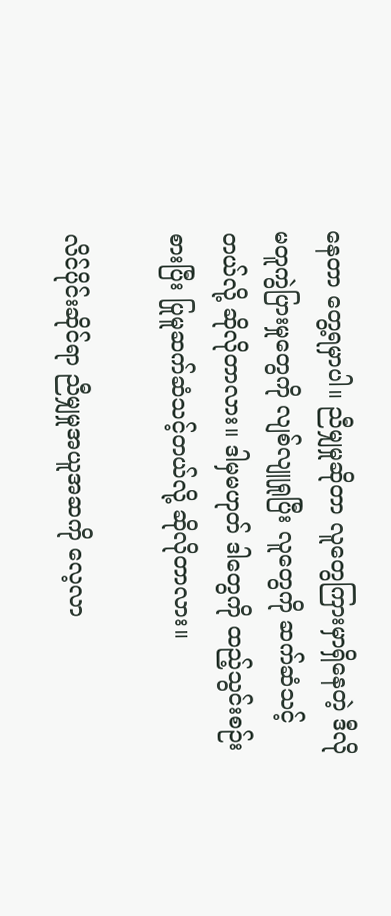နေတာ တွေ့ရမှာပါ။ ညီမျှမှုဆိုတာ လူတွေကြားမှာရှိနေတဲ့ ဒီလိုမတူကွဲပြားမှုတွေကို လျစ်လျူရှုပြီး လူတွေကို ဆက်ဆံသင့်တယ်လို့ ဆိုလိုတာလား။ ဒါမှမဟုတ် ဒါတွေကို ထည့်သွင်းစဉ်းစားပြီး ပြုမူဆက်ဆံသင့်တယ်လို့ ဆိုလိုတာလား။

လိင်ပိုင်းဆိုင်ရာ ညီမျှမှုအယူအဆကို လေ့လာ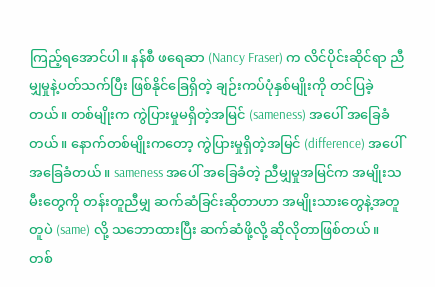ကြည့်ရအောင်ပါ။ နန်စီ ဖရေဆာ (Nancy Fraser) က လိင်ပိုင်းဆိုင်ရာ ညီမျှမှုနဲ့ပတ်သက်ပြီး ဖြစ်နိုင်ခြေရှိတဲ့ ချဉ်းကပ်ပုံနှစ်မျိုးကို တင်ပြခဲ့တယ်။ တစ်မျိုးက ကွဲပြားမှုမရှိတဲ့အမြင် (sameness) အပေါ် အခြေခံတယ်။ နောက်တစ်မျိုးကတော့ ကွဲပြားမှုရှိတဲ့အမြင် (difference) အပေါ် အခြေခံတယ်။ sameness အပေါ် အခြေခံတဲ့ ညီမျှမှုအမြင်က အမျိုးသမီးတွေကို တန်းတူညီမျှ ဆက်ဆံခြင်းဆိုတာဟာ အမျိုးသားတွေနဲ့အတူတူပဲ (same) လို့ သဘောထားပြီး ဆက်ဆံဖို့လို့ ဆိုလိုတာဖြစ်တယ်။ တစ်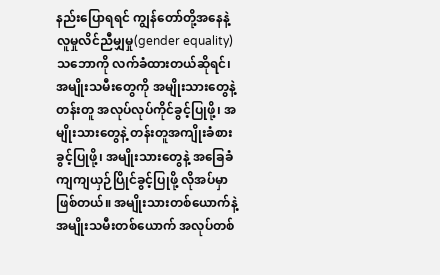နည်းပြောရရင် ကျွန်တော်တို့အနေနဲ့ လူမှုလိင်ညီမျှမှု(gender equality) သဘောကို လက်ခံထားတယ်ဆိုရင်၊ အမျိုးသမီးတွေကို အမျိုးသားတွေနဲ့ တန်းတူ အလုပ်လုပ်ကိုင်ခွင့်ပြုဖို့၊ အမျိုးသားတွေနဲ့ တန်းတူအကျိုးခံစားခွင့်ပြုဖို့၊ အမျိုးသားတွေနဲ့ အခြေခံကျကျယှဉ်ပြိုင်ခွင့်ပြုဖို့ လိုအပ်မှာဖြစ်တယ်။ အမျိုးသားတစ်ယောက်နဲ့ အမျိုးသမီးတစ်ယောက် အလုပ်တစ်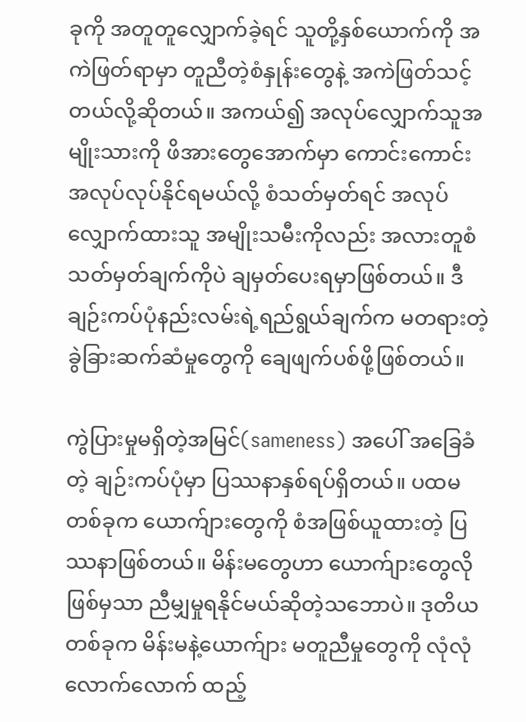ခုကို အတူတူလျှောက်ခဲ့ရင် သူတို့နှစ်ယောက်ကို အကဲဖြတ်ရာမှာ တူညီတဲ့စံနှုန်းတွေနဲ့ အကဲဖြတ်သင့်တယ်လို့ဆိုတယ်။ အကယ်၍ အလုပ်လျှောက်သူအမျိုးသားကို ဖိအားတွေအောက်မှာ ကောင်းကောင်း အလုပ်လုပ်နိုင်ရမယ်လို့ စံသတ်မှတ်ရင် အလုပ်လျှောက်ထားသူ အမျိုးသမီးကိုလည်း အလားတူစံသတ်မှတ်ချက်ကိုပဲ ချမှတ်ပေးရမှာဖြစ်တယ်။ ဒီချဉ်းကပ်ပုံနည်းလမ်းရဲ့ရည်ရွယ်ချက်က မတရားတဲ့ခွဲခြားဆက်ဆံမှုတွေကို ချေဖျက်ပစ်ဖို့ဖြစ်တယ်။

ကွဲပြားမှုမရှိတဲ့အမြင်(sameness) အပေါ် အခြေခံတဲ့ ချဉ်းကပ်ပုံမှာ ပြဿနာနှစ်ရပ်ရှိတယ်။ ပထမတစ်ခုက ယောက်ျားတွေကို စံအဖြစ်ယူထားတဲ့ ပြဿနာဖြစ်တယ်။ မိန်းမတွေဟာ ယောက်ျားတွေလိုဖြစ်မှသာ ညီမျှမှုရနိုင်မယ်ဆိုတဲ့သဘောပဲ။ ဒုတိယတစ်ခုက မိန်းမနဲ့ယောက်ျား မတူညီမှုတွေကို လုံလုံလောက်လောက် ထည့်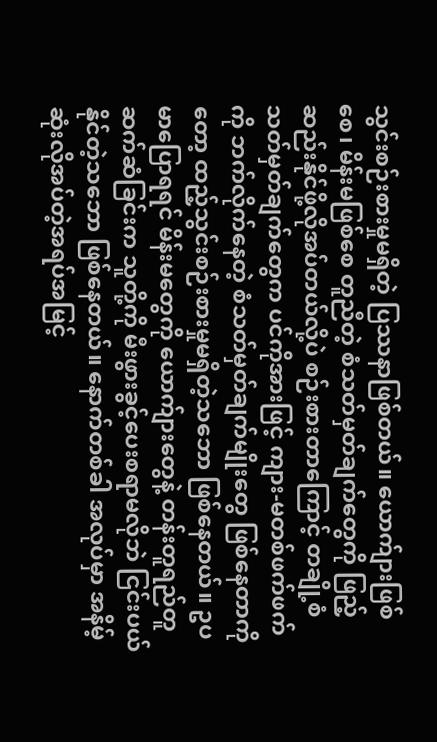သွင်းစဉ်းစားမှုမရှိတဲ့ ပြဿနာဖြစ်တယ်။ ယောက်ျားဖြစ်စေ၊ မိန်းမဖြစ်စေ တူညီတဲ့ စံသတ်မှတ်ချက်တွေကို ဖြည့်ဆည်းနိုင်ဖို့လိုအပ်တယ်လို့ပဲ စဉ်းစားတာကြောင့် တချို့စံသတ်မှတ်ချက်တွေက ပင်ကိုအားဖြင့် ကျား-မတစ်ဖက်ဖက်ကို ဘက်လိုက်နေတဲ့ စံသတ်မှတ်ချက်မျိုးတွေ ဖြစ်နေတာကိုတော့ ထည့်သွင်းစဉ်းစားမှုမရှိတဲ့သဘော ဖြစ်နေတယ်။ ဥပမာပြောရရင် မိန်းမတွေကို ယောက်ျားတွေနဲ့ တန်းတူရည်တူဆက်ဆံခြင်းက သူတို့ကို မီးဖွားခွင့်ပေးစရာမလိုဘဲ ငြင်းပယ်နိုင်တဲ့သဘော ဖြစ်နေတယ်။ နောက်တစ်ခါ အလုပ်မှာ အနိမ့်ဆုံးလိုအပ်တဲ့အရပ်အမြင့်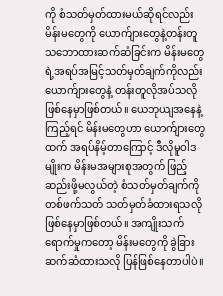ကို စံသတ်မှတ်ထားမယ်ဆိုရင်လည်း မိန်းမတွေကို ယောက်ျားတွေနဲ့တန်းတူသဘောထားဆက်ဆံခြင်းက မိန်းမတွေရဲ့အရပ်အမြင့်သတ်မှတ်ချက်ကိုလည်း ယောက်ျားတွေနဲ့ တန်းတူလိုအပ်သလို ဖြစ်နေမှာဖြစ်တယ်။ ယေဘုယျအနေနဲ့ကြည့်ရင် မိန်းမတွေဟာ ယောက်ျားတွေထက် အရပ်နိမ့်တာကြောင့် ဒီလိုမူဝါဒမျိုးက မိန်းမအများစုအတွက် ဖြည့်ဆည်းဖို့မလွယ်တဲ့ စံသတ်မှတ်ချက်ကို တစ်ဖက်သတ် သတ်မှတ်ခံထားရသလို ဖြစ်နေမှာဖြစ်တယ်။ အကျိုးသက်ရောက်မှုကတော့ မိန်းမတွေကို ခွဲခြားဆက်ဆံထားသလို ပြန်ဖြစ်နေတာပါပဲ။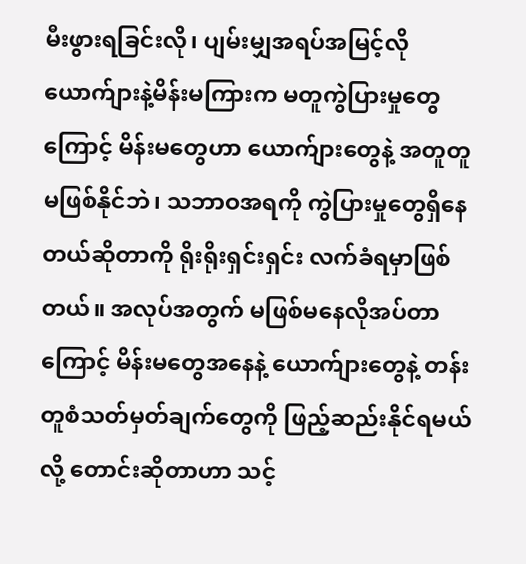မီးဖွားရခြင်းလို၊ ပျမ်းမျှအရပ်အမြင့်လို ယောက်ျားနဲ့မိန်းမကြားက မတူကွဲပြားမှုတွေကြောင့် မိန်းမတွေဟာ ယောက်ျားတွေနဲ့ အတူတူမဖြစ်နိုင်ဘဲ၊ သဘာဝအရကို ကွဲပြားမှုတွေရှိနေတယ်ဆိုတာကို ရိုးရိုးရှင်းရှင်း လက်ခံရမှာဖြစ်တယ်။ အလုပ်အတွက် မဖြစ်မနေလိုအပ်တာကြောင့် မိန်းမတွေအနေနဲ့ ယောက်ျားတွေနဲ့ တန်းတူစံသတ်မှတ်ချက်တွေကို ဖြည့်ဆည်းနိုင်ရမယ်လို့ တောင်းဆိုတာဟာ သင့်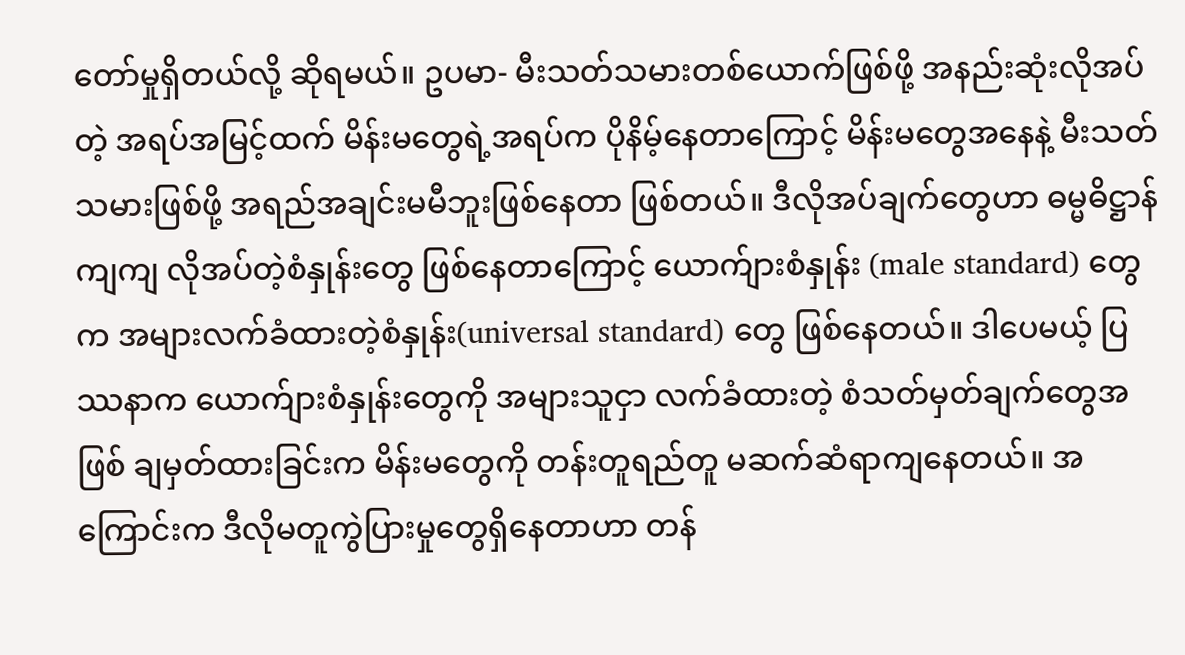တော်မှုရှိတယ်လို့ ဆိုရမယ်။ ဥပမာ- မီးသတ်သမားတစ်ယောက်ဖြစ်ဖို့ အနည်းဆုံးလိုအပ်တဲ့ အရပ်အမြင့်ထက် မိန်းမတွေရဲ့အရပ်က ပိုနိမ့်နေတာကြောင့် မိန်းမတွေအနေနဲ့ မီးသတ်သမားဖြစ်ဖို့ အရည်အချင်းမမီဘူးဖြစ်နေတာ ဖြစ်တယ်။ ဒီလိုအပ်ချက်တွေဟာ ဓမ္မဓိဋ္ဌာန်ကျကျ လိုအပ်တဲ့စံနှုန်းတွေ ဖြစ်နေတာကြောင့် ယောက်ျားစံနှုန်း (male standard) တွေက အများလက်ခံထားတဲ့စံနှုန်း(universal standard) တွေ ဖြစ်နေတယ်။ ဒါပေမယ့် ပြဿနာက ယောက်ျားစံနှုန်းတွေကို အများသူငှာ လက်ခံထားတဲ့ စံသတ်မှတ်ချက်တွေအဖြစ် ချမှတ်ထားခြင်းက မိန်းမတွေကို တန်းတူရည်တူ မဆက်ဆံရာကျနေတယ်။ အကြောင်းက ဒီလိုမတူကွဲပြားမှုတွေရှိနေတာဟာ တန်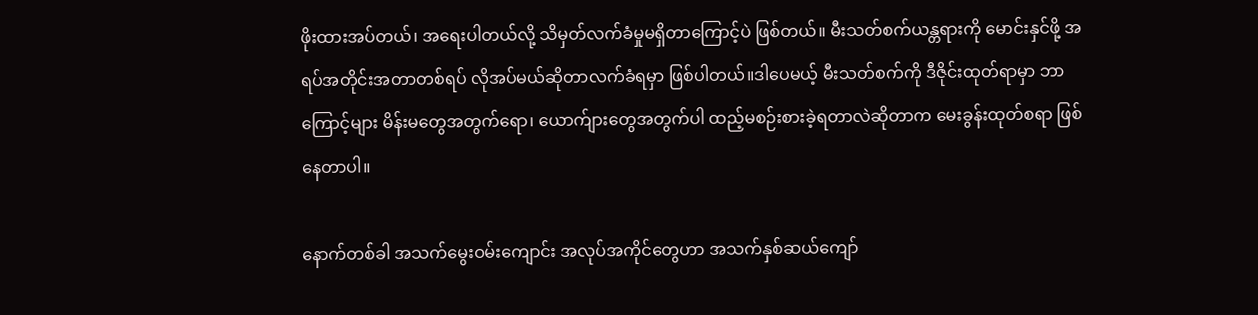ဖိုးထားအပ်တယ်၊ အရေးပါတယ်လို့ သိမှတ်လက်ခံမှုမရှိတာကြောင့်ပဲ ဖြစ်တယ်။ မီးသတ်စက်ယန္တရားကို မောင်းနှင်ဖို့ အရပ်အတိုင်းအတာတစ်ရပ် လိုအပ်မယ်ဆိုတာလက်ခံရမှာ ဖြစ်ပါတယ်။ဒါပေမယ့် မီးသတ်စက်ကို ဒီဇိုင်းထုတ်ရာမှာ ဘာကြောင့်များ မိန်းမတွေအတွက်ရော၊ ယောက်ျားတွေအတွက်ပါ ထည့်မစဉ်းစားခဲ့ရတာလဲဆိုတာက မေးခွန်းထုတ်စရာ ဖြစ်နေတာပါ။

နောက်တစ်ခါ အသက်မွေးဝမ်းကျောင်း အလုပ်အကိုင်တွေဟာ အသက်နှစ်ဆယ်ကျော်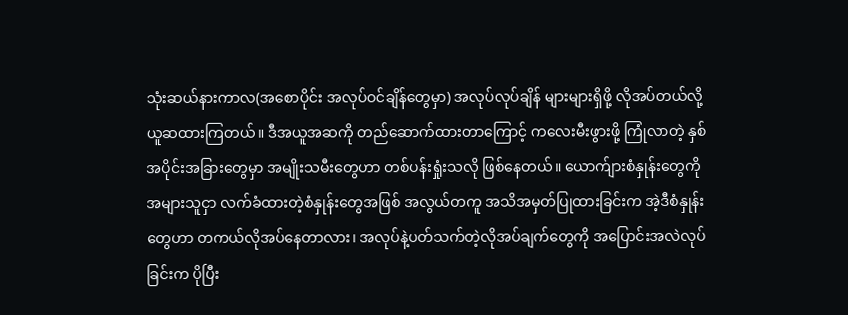သုံးဆယ်နားကာလ(အစောပိုင်း အလုပ်ဝင်ချိန်တွေမှာ) အလုပ်လုပ်ချိန် များများရှိဖို့ လိုအပ်တယ်လို့ ယူဆထားကြတယ်။ ဒီအယူအဆကို တည်ဆောက်ထားတာကြောင့် ကလေးမီးဖွားဖို့ ကြုံလာတဲ့ နှစ်အပိုင်းအခြားတွေမှာ အမျိုးသမီးတွေဟာ တစ်ပန်းရှုံးသလို ဖြစ်နေတယ်။ ယောက်ျားစံနှုန်းတွေကို အများသူငှာ လက်ခံထားတဲ့စံနှုန်းတွေအဖြစ် အလွယ်တကူ အသိအမှတ်ပြုထားခြင်းက အဲ့ဒီစံနှုန်းတွေဟာ တကယ်လိုအပ်နေတာလား၊ အလုပ်နဲ့ပတ်သက်တဲ့လိုအပ်ချက်တွေကို အပြောင်းအလဲလုပ်ခြင်းက ပိုပြီး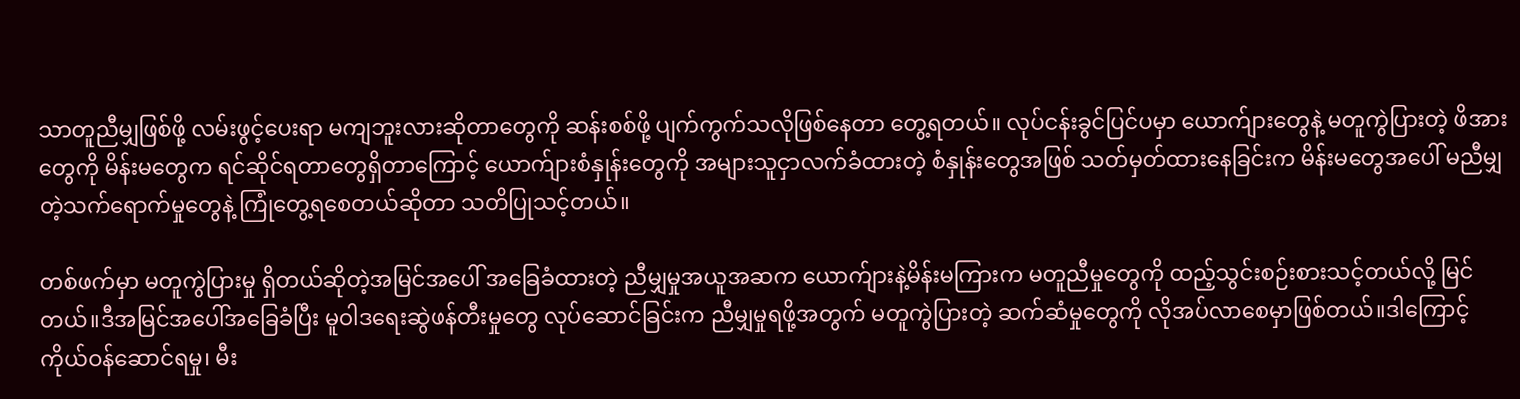သာတူညီမျှဖြစ်ဖို့ လမ်းဖွင့်ပေးရာ မကျဘူးလားဆိုတာတွေကို ဆန်းစစ်ဖို့ ပျက်ကွက်သလိုဖြစ်နေတာ တွေ့ရတယ်။ လုပ်ငန်းခွင်ပြင်ပမှာ ယောက်ျားတွေနဲ့ မတူကွဲပြားတဲ့ ဖိအားတွေကို မိန်းမတွေက ရင်ဆိုင်ရတာတွေရှိတာကြောင့် ယောက်ျားစံနှုန်းတွေကို အများသူငှာလက်ခံထားတဲ့ စံနှုန်းတွေအဖြစ် သတ်မှတ်ထားနေခြင်းက မိန်းမတွေအပေါ် မညီမျှတဲ့သက်ရောက်မှုတွေနဲ့ ကြုံတွေ့ရစေတယ်ဆိုတာ သတိပြုသင့်တယ်။

တစ်ဖက်မှာ မတူကွဲပြားမှု ရှိတယ်ဆိုတဲ့အမြင်အပေါ် အခြေခံထားတဲ့ ညီမျှမှုအယူအဆက ယောက်ျားနဲ့မိန်းမကြားက မတူညီမှုတွေကို ထည့်သွင်းစဉ်းစားသင့်တယ်လို့ မြင်တယ်။ဒီအမြင်အပေါ်အခြေခံပြီး မူဝါဒရေးဆွဲဖန်တီးမှုတွေ လုပ်ဆောင်ခြင်းက ညီမျှမှုရဖို့အတွက် မတူကွဲပြားတဲ့ ဆက်ဆံမှုတွေကို လိုအပ်လာစေမှာဖြစ်တယ်။ဒါကြောင့် ကိုယ်ဝန်ဆောင်ရမှု၊ မီး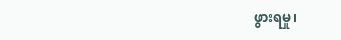ဖွားရမှု၊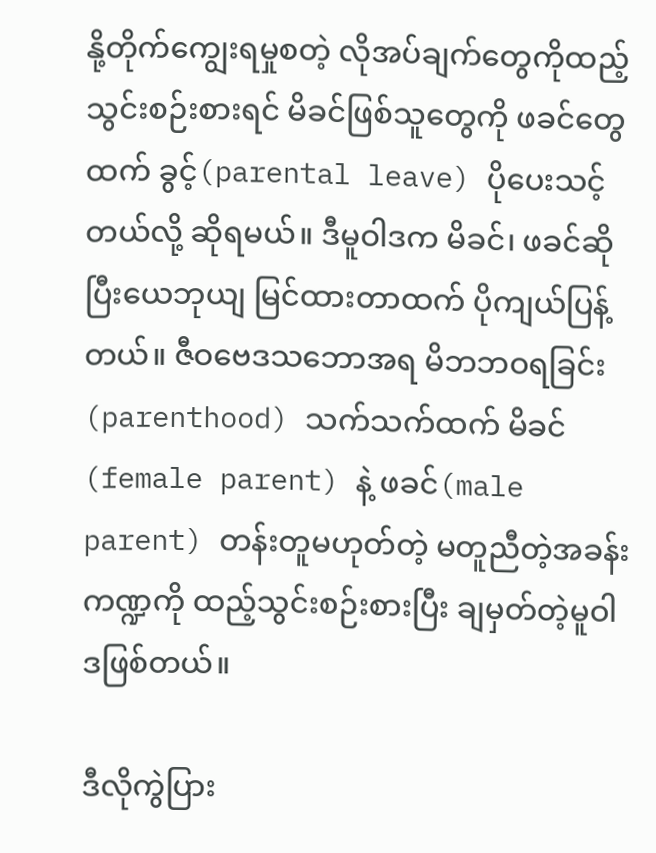နို့တိုက်ကျွေးရမှုစတဲ့ လိုအပ်ချက်တွေကိုထည့်သွင်းစဉ်းစားရင် မိခင်ဖြစ်သူတွေကို ဖခင်တွေထက် ခွင့်(parental leave) ပိုပေးသင့်တယ်လို့ ဆိုရမယ်။ ဒီမူဝါဒက မိခင်၊ ဖခင်ဆိုပြီးယေဘုယျ မြင်ထားတာထက် ပိုကျယ်ပြန့်တယ်။ ဇီဝဗေဒသဘောအရ မိဘဘဝရခြင်း(parenthood) သက်သက်ထက် မိခင်(female parent) နဲ့ ဖခင်(male parent) တန်းတူမဟုတ်တဲ့ မတူညီတဲ့အခန်းကဏ္ဍကို ထည့်သွင်းစဉ်းစားပြီး ချမှတ်တဲ့မူဝါဒဖြစ်တယ်။

ဒီလိုကွဲပြား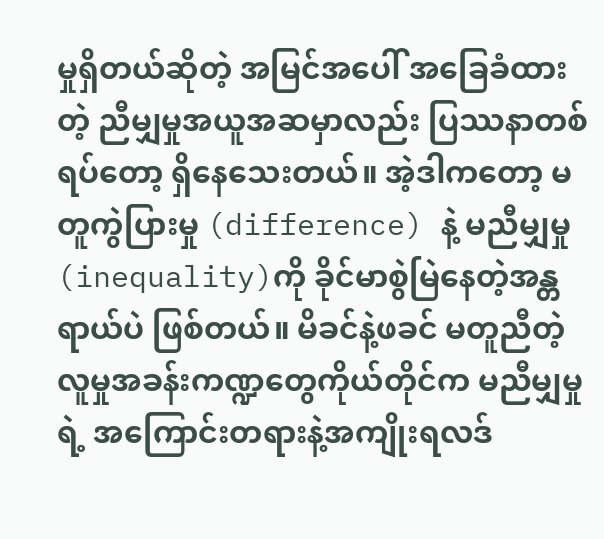မှုရှိတယ်ဆိုတဲ့ အမြင်အပေါ် အခြေခံထားတဲ့ ညီမျှမှုအယူအဆမှာလည်း ပြဿနာတစ်ရပ်တော့ ရှိနေသေးတယ်။ အဲ့ဒါကတော့ မတူကွဲပြားမှု (difference) နဲ့ မညီမျှမှု (inequality)ကို ခိုင်မာစွဲမြဲနေတဲ့အန္တရာယ်ပဲ ဖြစ်တယ်။ မိခင်နဲ့ဖခင် မတူညီတဲ့ လူမှုအခန်းကဏ္ဍတွေကိုယ်တိုင်က မညီမျှမှုရဲ့ အကြောင်းတရားနဲ့အကျိုးရလဒ်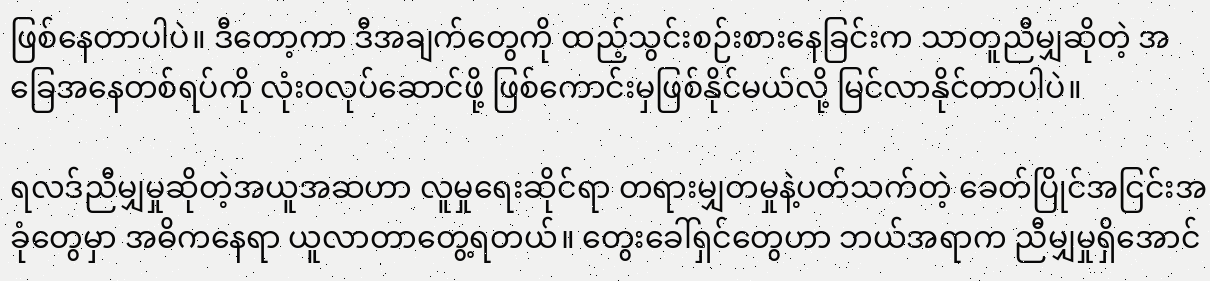ဖြစ်နေတာပါပဲ။ ဒီတော့ကာ ဒီအချက်တွေကို ထည့်သွင်းစဉ်းစားနေခြင်းက သာတူညီမျှဆိုတဲ့ အခြေအနေတစ်ရပ်ကို လုံးဝလုပ်ဆောင်ဖို့ ဖြစ်ကောင်းမှဖြစ်နိုင်မယ်လို့ မြင်လာနိုင်တာပါပဲ။

ရလဒ်ညီမျှမှုဆိုတဲ့အယူအဆဟာ လူမှုရေးဆိုင်ရာ တရားမျှတမှုနဲ့ပတ်သက်တဲ့ ခေတ်ပြိုင်အငြင်းအခုံတွေမှာ အဓိကနေရာ ယူလာတာတွေ့ရတယ်။ တွေးခေါ်ရှင်တွေဟာ ဘယ်အရာက ညီမျှမှုရှိအောင်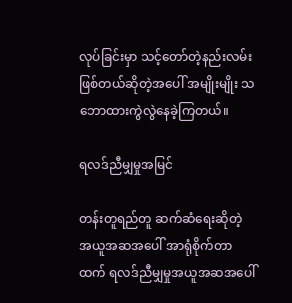လုပ်ခြင်းမှာ သင့်တော်တဲ့နည်းလမ်း ဖြစ်တယ်ဆိုတဲ့အပေါ် အမျိုးမျိုး သဘောထားကွဲလွဲနေခဲ့ကြတယ်။

ရလဒ်ညီမျှမှုအမြင်

တန်းတူရည်တူ ဆက်ဆံရေးဆိုတဲ့ အယူအဆအပေါ် အာရုံစိုက်တာထက် ရလဒ်ညီမျှမှုအယူအဆအပေါ်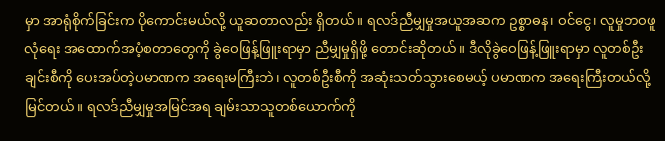မှာ အာရုံစိုက်ခြင်းက ပိုကောင်းမယ်လို့ ယူဆတာလည်း ရှိတယ်။ ရလဒ်ညီမျှမှုအယူအဆက ဥစ္စာဓန၊ ဝင်ငွေ၊ လူမှုဘဝဖူလုံရေး အထောက်အပံ့စတာတွေကို ခွဲဝေဖြန့်ဖြူးရာမှာ ညီမျှမှုရှိဖို့ တောင်းဆိုတယ်။ ဒီလိုခွဲဝေဖြန့်ဖြူးရာမှာ လူတစ်ဦးချင်းစီကို ပေးအပ်တဲ့ပမာဏက အရေးမကြီးဘဲ၊ လူတစ်ဦးစီကို အဆုံးသတ်သွားစေမယ့် ပမာဏက အရေးကြီးတယ်လို့ မြင်တယ်။ ရလဒ်ညီမျှမှုအမြင်အရ ချမ်းသာသူတစ်ယောက်ကို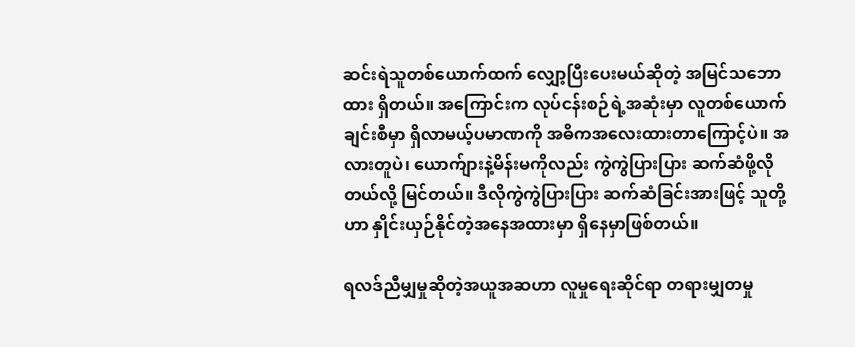ဆင်းရဲသူတစ်ယောက်ထက် လျှော့ပြီးပေးမယ်ဆိုတဲ့ အမြင်သဘောထား ရှိတယ်။ အကြောင်းက လုပ်ငန်းစဉ်ရဲ့အဆုံးမှာ လူတစ်ယောက်ချင်းစီမှာ ရှိလာမယ့်ပမာဏကို အဓိကအလေးထားတာကြောင့်ပဲ။ အလားတူပဲ၊ ယောက်ျားနဲ့မိန်းမကိုလည်း ကွဲကွဲပြားပြား ဆက်ဆံဖို့လိုတယ်လို့ မြင်တယ်။ ဒီလိုကွဲကွဲပြားပြား ဆက်ဆံခြင်းအားဖြင့် သူတို့ဟာ နှိုင်းယှဉ်နိုင်တဲ့အနေအထားမှာ ရှိနေမှာဖြစ်တယ်။

ရလဒ်ညီမျှမှုဆိုတဲ့အယူအဆဟာ လူမှုရေးဆိုင်ရာ တရားမျှတမှု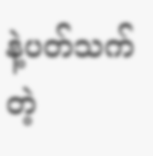နဲ့ပတ်သက်တဲ့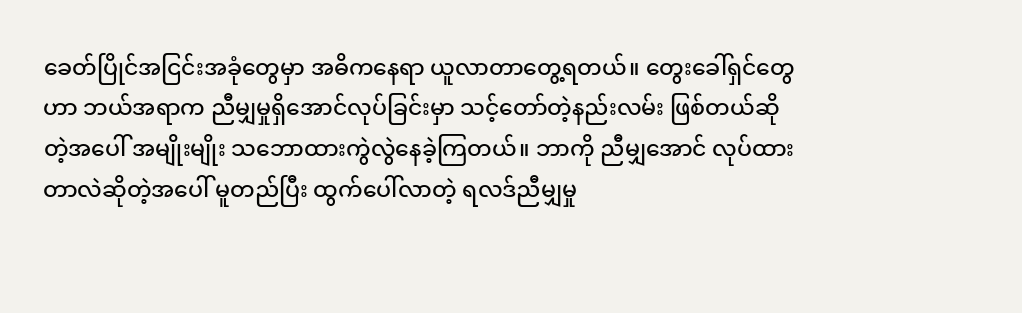ခေတ်ပြိုင်အငြင်းအခုံတွေမှာ အဓိကနေရာ ယူလာတာတွေ့ရတယ်။ တွေးခေါ်ရှင်တွေဟာ ဘယ်အရာက ညီမျှမှုရှိအောင်လုပ်ခြင်းမှာ သင့်တော်တဲ့နည်းလမ်း ဖြစ်တယ်ဆိုတဲ့အပေါ် အမျိုးမျိုး သဘောထားကွဲလွဲနေခဲ့ကြတယ်။ ဘာကို ညီမျှအောင် လုပ်ထားတာလဲဆိုတဲ့အပေါ် မူတည်ပြီး ထွက်ပေါ်လာတဲ့ ရလဒ်ညီမျှမှု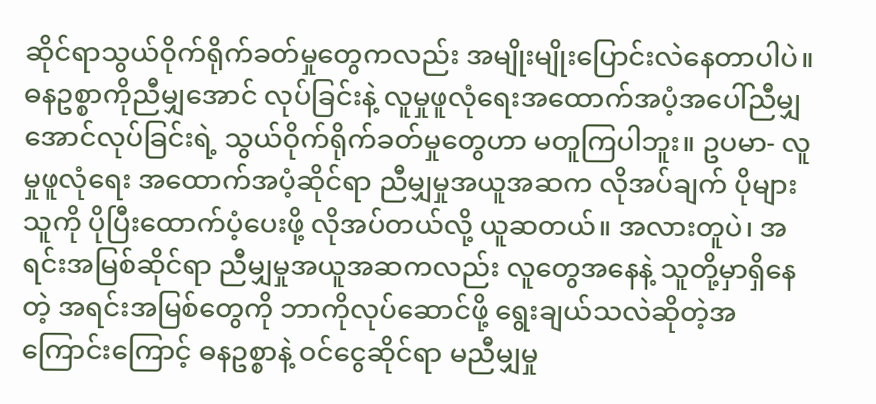ဆိုင်ရာသွယ်ဝိုက်ရိုက်ခတ်မှုတွေကလည်း အမျိုးမျိုးပြောင်းလဲနေတာပါပဲ။ ဓနဥစ္စာကိုညီမျှအောင် လုပ်ခြင်းနဲ့ လူမှုဖူလုံရေးအထောက်အပံ့အပေါ်ညီမျှအောင်လုပ်ခြင်းရဲ့ သွယ်ဝိုက်ရိုက်ခတ်မှုတွေဟာ မတူကြပါဘူး။ ဥပမာ- လူမှုဖူလုံရေး အထောက်အပံ့ဆိုင်ရာ ညီမျှမှုအယူအဆက လိုအပ်ချက် ပိုများသူကို ပိုပြီးထောက်ပံ့ပေးဖို့ လိုအပ်တယ်လို့ ယူဆတယ်။ အလားတူပဲ၊ အရင်းအမြစ်ဆိုင်ရာ ညီမျှမှုအယူအဆကလည်း လူတွေအနေနဲ့ သူတို့မှာရှိနေတဲ့ အရင်းအမြစ်တွေကို ဘာကိုလုပ်ဆောင်ဖို့ ရွေးချယ်သလဲဆိုတဲ့အကြောင်းကြောင့် ဓနဥစ္စာနဲ့ ဝင်ငွေဆိုင်ရာ မညီမျှမှု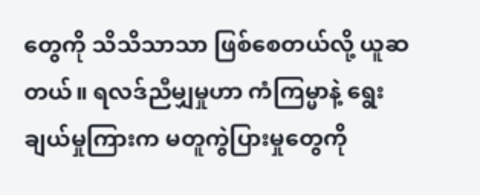တွေကို သိသိသာသာ ဖြစ်စေတယ်လို့ ယူဆတယ်။ ရလဒ်ညီမျှမှုဟာ ကံကြမ္မာနဲ့ ရွေးချယ်မှုကြားက မတူကွဲပြားမှုတွေကို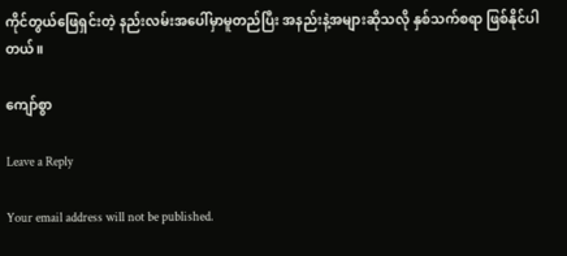ကိုင်တွယ်ဖြေရှင်းတဲ့ နည်းလမ်းအပေါ်မှာမူတည်ပြီး အနည်းနဲ့အများဆိုသလို နှစ်သက်စရာ ဖြစ်နိုင်ပါတယ်။

ကျော်စွာ

Leave a Reply

Your email address will not be published.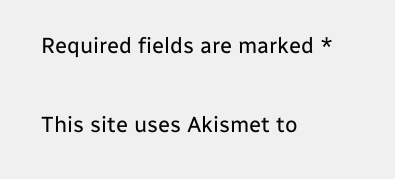Required fields are marked *

This site uses Akismet to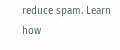reduce spam. Learn how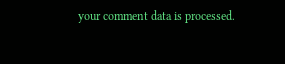your comment data is processed.